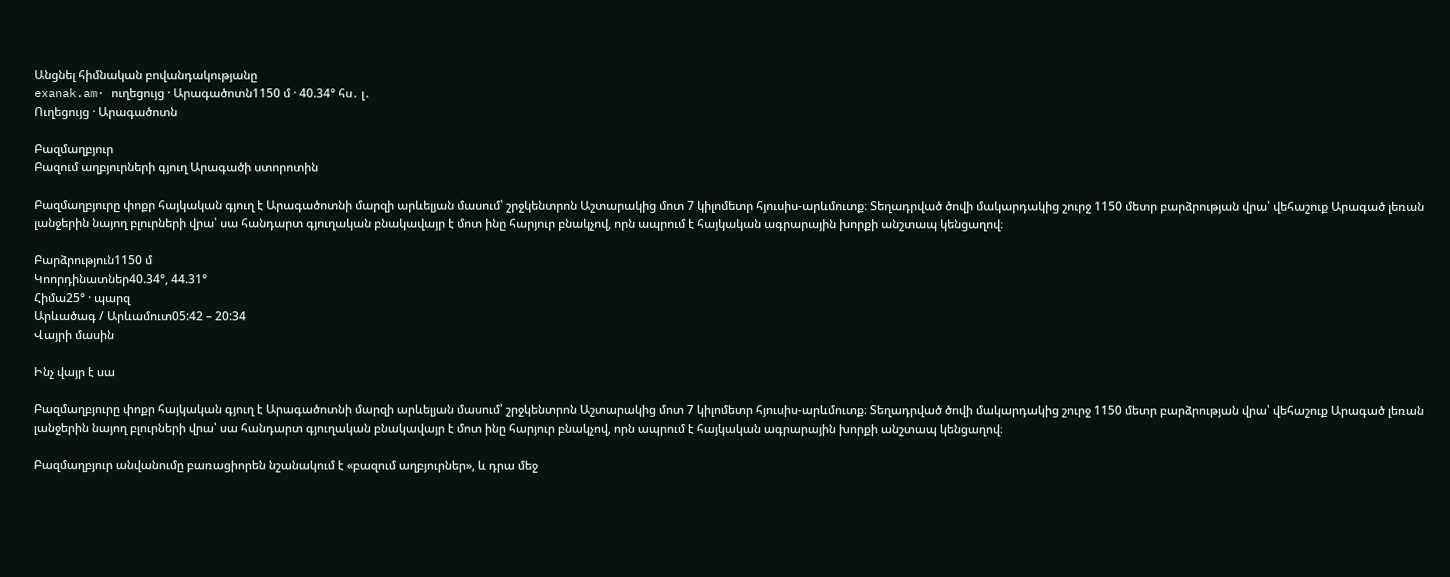Անցնել հիմնական բովանդակությանը
exanak.am· ուղեցույց · Արագածոտն1150 մ · 40.34° հս․ լ․
Ուղեցույց · Արագածոտն

Բազմաղբյուր
Բազում աղբյուրների գյուղ Արագածի ստորոտին

Բազմաղբյուրը փոքր հայկական գյուղ է Արագածոտնի մարզի արևելյան մասում՝ շրջկենտրոն Աշտարակից մոտ 7 կիլոմետր հյուսիս-արևմուտք։ Տեղադրված ծովի մակարդակից շուրջ 1150 մետր բարձրության վրա՝ վեհաշուք Արագած լեռան լանջերին նայող բլուրների վրա՝ սա հանդարտ գյուղական բնակավայր է մոտ ինը հարյուր բնակչով, որն ապրում է հայկական ագրարային խորքի անշտապ կենցաղով։

Բարձրություն1150 մ
Կոորդինատներ40.34°, 44.31°
Հիմա25° · պարզ
Արևածագ / Արևամուտ05:42 – 20:34
Վայրի մասին

Ինչ վայր է սա

Բազմաղբյուրը փոքր հայկական գյուղ է Արագածոտնի մարզի արևելյան մասում՝ շրջկենտրոն Աշտարակից մոտ 7 կիլոմետր հյուսիս-արևմուտք։ Տեղադրված ծովի մակարդակից շուրջ 1150 մետր բարձրության վրա՝ վեհաշուք Արագած լեռան լանջերին նայող բլուրների վրա՝ սա հանդարտ գյուղական բնակավայր է մոտ ինը հարյուր բնակչով, որն ապրում է հայկական ագրարային խորքի անշտապ կենցաղով։

Բազմաղբյուր անվանումը բառացիորեն նշանակում է «բազում աղբյուրներ», և դրա մեջ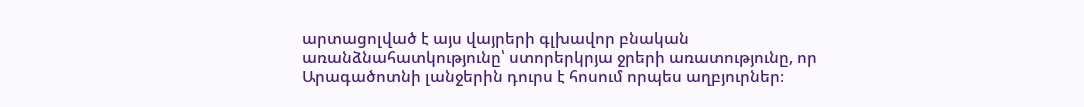արտացոլված է այս վայրերի գլխավոր բնական առանձնահատկությունը՝ ստորերկրյա ջրերի առատությունը, որ Արագածոտնի լանջերին դուրս է հոսում որպես աղբյուրներ։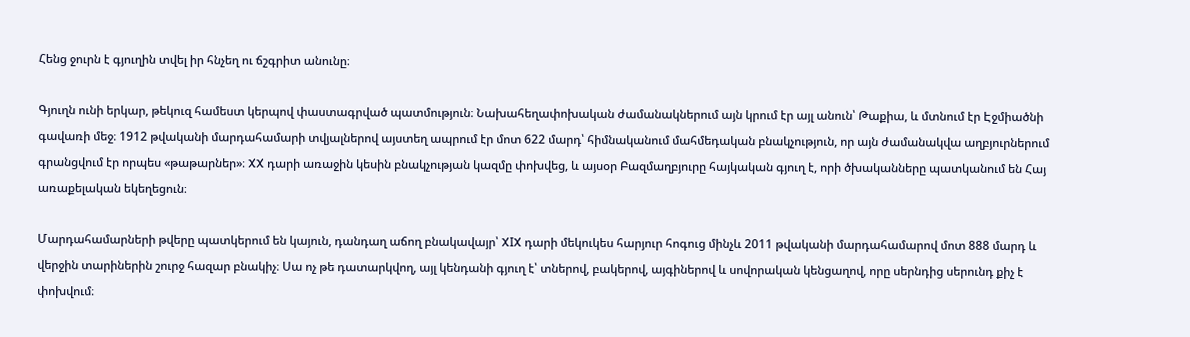Հենց ջուրն է գյուղին տվել իր հնչեղ ու ճշգրիտ անունը։

Գյուղն ունի երկար, թեկուզ համեստ կերպով փաստագրված պատմություն։ Նախահեղափոխական ժամանակներում այն կրում էր այլ անուն՝ Թաքիա, և մտնում էր Էջմիածնի գավառի մեջ։ 1912 թվականի մարդահամարի տվյալներով այստեղ ապրում էր մոտ 622 մարդ՝ հիմնականում մահմեդական բնակչություն, որ այն ժամանակվա աղբյուրներում գրանցվում էր որպես «թաթարներ»։ XX դարի առաջին կեսին բնակչության կազմը փոխվեց, և այսօր Բազմաղբյուրը հայկական գյուղ է, որի ծխականները պատկանում են Հայ առաքելական եկեղեցուն։

Մարդահամարների թվերը պատկերում են կայուն, դանդաղ աճող բնակավայր՝ XIX դարի մեկուկես հարյուր հոգուց մինչև 2011 թվականի մարդահամարով մոտ 888 մարդ և վերջին տարիներին շուրջ հազար բնակիչ։ Սա ոչ թե դատարկվող, այլ կենդանի գյուղ է՝ տներով, բակերով, այգիներով և սովորական կենցաղով, որը սերնդից սերունդ քիչ է փոխվում։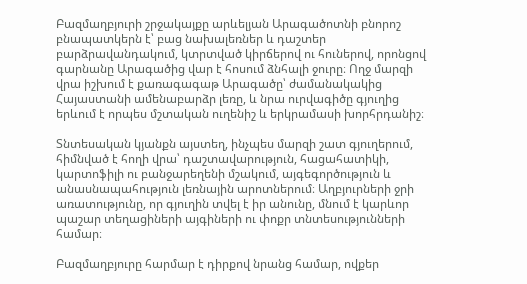Բազմաղբյուրի շրջակայքը արևելյան Արագածոտնի բնորոշ բնապատկերն է՝ բաց նախալեռներ և դաշտեր բարձրավանդակում, կտրտված կիրճերով ու հուներով, որոնցով գարնանը Արագածից վար է հոսում ձնհալի ջուրը։ Ողջ մարզի վրա իշխում է քառագագաթ Արագածը՝ ժամանակակից Հայաստանի ամենաբարձր լեռը, և նրա ուրվագիծը գյուղից երևում է որպես մշտական ուղենիշ և երկրամասի խորհրդանիշ։

Տնտեսական կյանքն այստեղ, ինչպես մարզի շատ գյուղերում, հիմնված է հողի վրա՝ դաշտավարություն, հացահատիկի, կարտոֆիլի ու բանջարեղենի մշակում, այգեգործություն և անասնապահություն լեռնային արոտներում։ Աղբյուրների ջրի առատությունը, որ գյուղին տվել է իր անունը, մնում է կարևոր պաշար տեղացիների այգիների ու փոքր տնտեսությունների համար։

Բազմաղբյուրը հարմար է դիրքով նրանց համար, ովքեր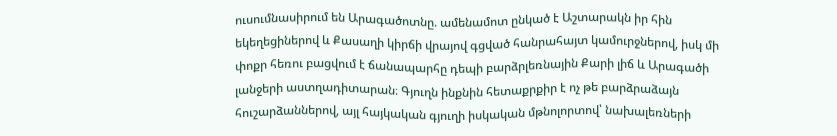ուսումնասիրում են Արագածոտնը. ամենամոտ ընկած է Աշտարակն իր հին եկեղեցիներով և Քասաղի կիրճի վրայով գցված հանրահայտ կամուրջներով, իսկ մի փոքր հեռու բացվում է ճանապարհը դեպի բարձրլեռնային Քարի լիճ և Արագածի լանջերի աստղադիտարան։ Գյուղն ինքնին հետաքրքիր է ոչ թե բարձրաձայն հուշարձաններով, այլ հայկական գյուղի իսկական մթնոլորտով՝ նախալեռների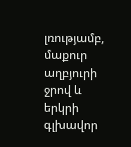լռությամբ, մաքուր աղբյուրի ջրով և երկրի գլխավոր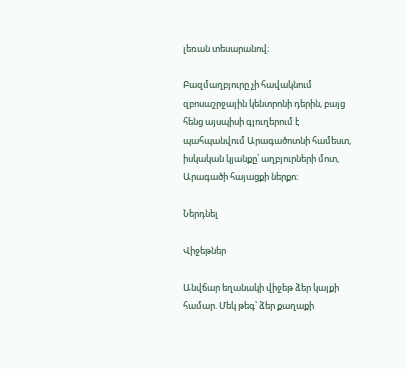լեռան տեսարանով։

Բազմաղբյուրը չի հավակնում զբոսաշրջային կենտրոնի դերին, բայց հենց այսպիսի գյուղերում է պահպանվում Արագածոտնի համեստ, իսկական կյանքը՝ աղբյուրների մոտ, Արագածի հայացքի ներքո։

Ներդնել

Վիջեթներ

Անվճար եղանակի վիջեթ ձեր կայքի համար. Մեկ թեգ՝ ձեր քաղաքի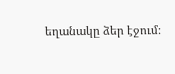եղանակը ձեր էջում։